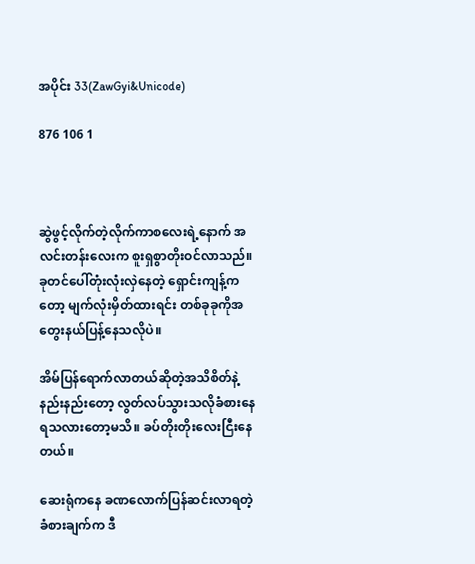အပိုင်း 33(ZawGyi&Unicode)

876 106 1



ဆွဲဖွင့်လိုက်တဲ့လိုက်ကာစလေးရဲ့နောက် အလင်းတန်းလေးက စူးရှစွာတိုးဝင်လာသည်။
ခုတင်ပေါ်တုံးလုံးလှဲနေတဲ့ ရှောင်းကျန့်ကတော့ မျက်လုံးမှိတ်ထားရင်း တစ်ခုခုကိုအတွေးနယ်ပြန့်နေသလိုပဲ။

အိမ်ပြန်ရောက်လာတယ်ဆိုတဲ့အသိစိတ်နဲ့ နည်းနည်းတော့ လွတ်လပ်သွားသလိုခံစားနေရသလားတော့မသိ။ ခပ်တိုးတိုးလေးငြီးနေတယ်။

ဆေးရုံကနေ ခဏလောက်ပြန်ဆင်းလာရတဲ့ ခံစားချက်က ဒီ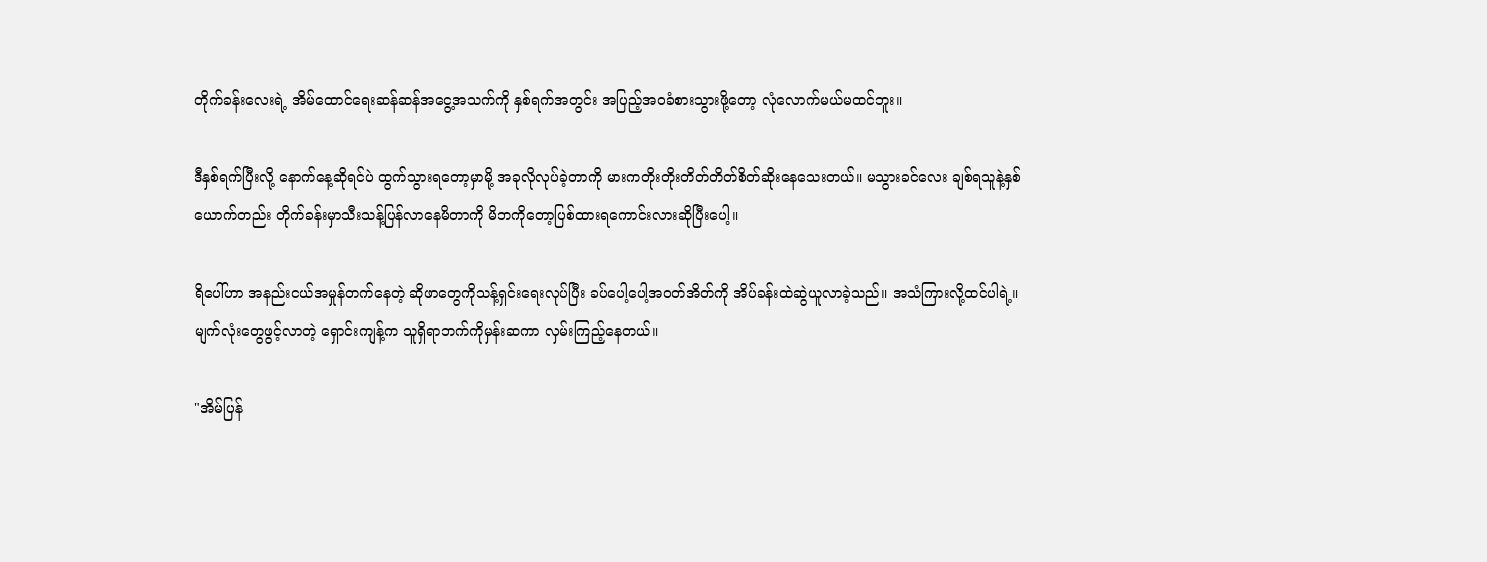တိုက်ခန်းလေးရဲ့ အိမ်ထောင်ရေးဆန်ဆန်အငွေ့အသက်ကို နှစ်ရက်အတွင်း အပြည့်အဝခံစားသွားဖို့တော့ လုံလောက်မယ်မထင်ဘူး။

ဒီနှစ်ရက်ပြီးလို့ နောက်နေ့ဆိုရင်ပဲ ထွက်သွားရတော့မှာမို့ အခုလိုလုပ်ခဲ့တာကို မားကတိုးတိုးတိတ်တိတ်စိတ်ဆိုးနေသေးတယ်။ မသွားခင်လေး ချစ်ရသူနဲ့နှစ်ယောက်တည်း တိုက်ခန်းမှာသီးသန့်ပြန်လာနေမိတာကို မိဘကိုတော့ပြစ်ထားရကောင်းလားဆိုပြီးပေါ့။

ရိပေါ်ဟာ အနည်းငယ်အမှုန်တက်နေတဲ့ ဆိုဖာတွေကိုသန့်ရှင်းရေးလုပ်ပြီး ခပ်ပေါ့ပေါ့အဝတ်အိတ်ကို အိပ်ခန်းထဲဆွဲယူလာခဲ့သည်။ အသံကြားလို့ထင်ပါရဲ့။ မျက်လုံးတွေဖွင့်လာတဲ့ ရှောင်းကျန့်က သူရှိရာဘက်ကိုမှန်းဆကာ လှမ်းကြည့်နေတယ်။

"အိမ်ပြန်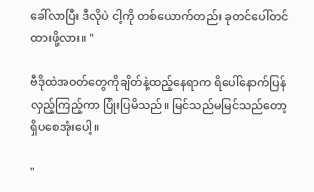ခေါ်လာပြီး ဒီလိုပဲ ငါ့ကို တစ်ယောက်တည်း ခုတင်ပေါ်တင်ထားဖို့လား။ "

ဗီဒိုထဲအဝတ်တွေကိုချိတ်နဲ့ထည့်နေရာက ရိပေါ်နောက်ပြန်လှည့်ကြည့်ကာ ပြုံးပြမိသည်။ မြင်သည်မမြင်သည်တော့ ရှိပစေအုံးပေါ့။

"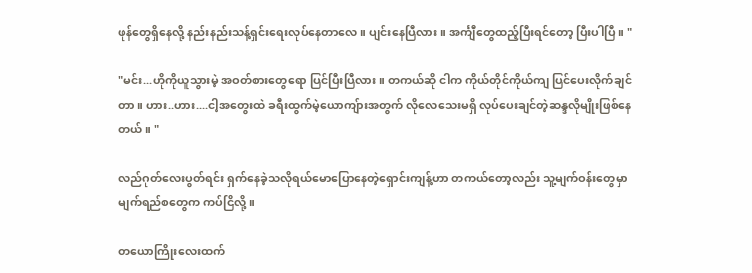ဖုန်တွေရှိနေလို့ နည်းနည်းသန့်ရှင်းရေးလုပ်နေတာလေ။ ပျင်းနေပြီလား။ အင်္ကျီတွေထည့်ပြီးရင်တော့ ပြီးပါပြီ။ "

"မင်း...ဟိုကိုယူသွားမဲ့ အဝတ်စားတွေရော ပြင်ပြီးပြီလား။ တကယ်ဆို ငါက ကိုယ်တိုင်ကိုယ်ကျ ပြင်ပေးလိုက်ချင်တာ။ ဟား..ဟား....ငါ့အတွေးထဲ ခရီးထွက်မဲ့ယောကျ်ားအတွက် လိုလေသေးမရှိ လုပ်ပေးချင်တဲ့ဆန္ဒလိုမျိုးဖြစ်နေတယ်။ "

လည်ဂုတ်လေးပွတ်ရင်း ရှက်နေခဲ့သလိုရယ်မောပြောနေတဲ့ရှောင်းကျန့်ဟာ တကယ်တော့လည်း သူ့မျက်ဝန်းတွေမှာ မျက်ရည်စတွေက ကပ်ငြိလို့။

တယောကြိုးလေးထက်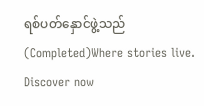ရစ်ပတ်နှောင်ဖွဲ့သည်(Completed)Where stories live. Discover now